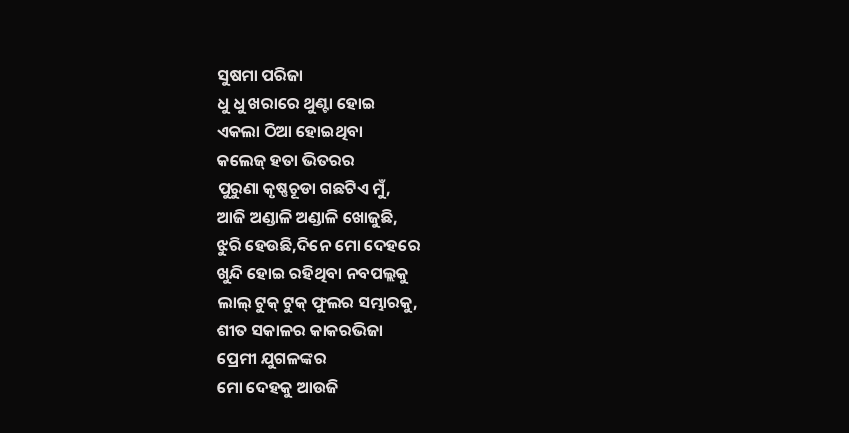ସୁଷମା ପରିଜା
ଧୁ ଧୁ ଖରାରେ ଥୁଣ୍ଟା ହୋଇ
ଏକଲା ଠିଆ ହୋଇଥିବା
କଲେଜ୍ ହତା ଭିତରର
ପୁରୁଣା କୃଷ୍ଣଚୂଡା ଗଛଟିଏ ମୁଁ,
ଆଜି ଅଣ୍ଡାଳି ଅଣ୍ଡାଳି ଖୋଜୁଛି,
ଝୁରି ହେଉଛି,ଦିନେ ମୋ ଦେହରେ
ଖୁନ୍ଦି ହୋଇ ରହିଥିବା ନବପଲ୍ଲକୁ
ଲାଲ୍ ଟୁକ୍ ଟୁକ୍ ଫୁଲର ସମ୍ଭାରକୁ,
ଶୀତ ସକାଳର କାକରଭିଜା
ପ୍ରେମୀ ଯୁଗଳଙ୍କର
ମୋ ଦେହକୁ ଆଉଜି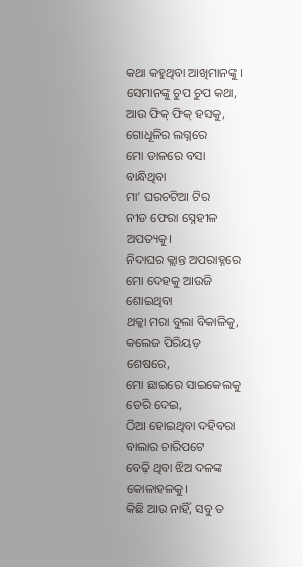କଥା କହୁଥିବା ଆଖିମାନଙ୍କୁ ।
ସେମାନଙ୍କୁ ଚୁପ ଚୁପ କଥା,
ଆଉ ଫିକ୍ ଫିକ୍ ହସକୁ,
ଗୋଧୂଳିର ଲଗ୍ନରେ
ମୋ ଡାଳରେ ବସା ବାନ୍ଧିଥିବା
ମା’ ଘରଚଟିଆ ଟିର
ନୀଡ ଫେରା ସ୍ନେହୀଳ ଅପତ୍ୟକୁ।
ନିଦାଘର କ୍ଲାନ୍ତ ଅପରାହ୍ନରେ
ମୋ ଦେହକୁ ଆଉଜି ଶୋଇଥିବା
ଥକ୍କା ମରା ବୁଲା ବିକାଳିକୁ,
କଲେଜ ପିରିୟଡ଼ ଶେଷରେ,
ମୋ ଛାଇରେ ସାଇକେଲକୁ ଡେରି ଦେଇ,
ଠିଆ ହୋଇଥିବା ଦହିବରା ବାଲାର ଚାରିପଟେ
ବେଢ଼ି ଥିବା ଝିଅ ଦଳଙ୍କ କୋଳାହଳକୁ।
କିଛି ଆଉ ନାହିଁ, ସବୁ ତ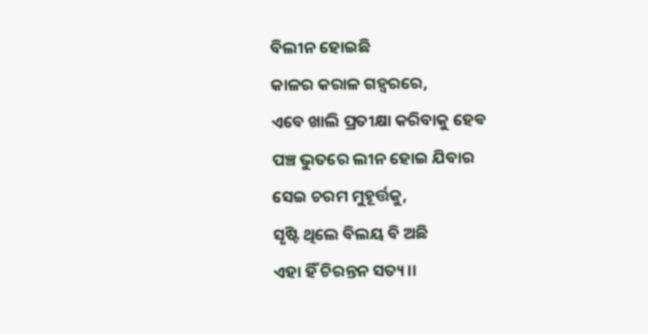ବିଲୀନ ହୋଇଛି
କାଳର କରାଳ ଗହ୍ୱରରେ,
ଏବେ ଖାଲି ପ୍ରତୀକ୍ଷା କରିବାକୁ ହେଵ
ପଞ୍ଚ ଭୁତରେ ଲୀନ ହୋଇ ଯିବାର
ସେଇ ଚରମ ମୁହୂର୍ତ୍ତକୁ,
ସୃଷ୍ଟି ଥିଲେ ବିଲୟ ବି ଅଛି
ଏହା ହିଁ ଚିରନ୍ତନ ସତ୍ୟ।।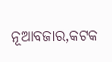ନୂଆବଜାର,କଟକ